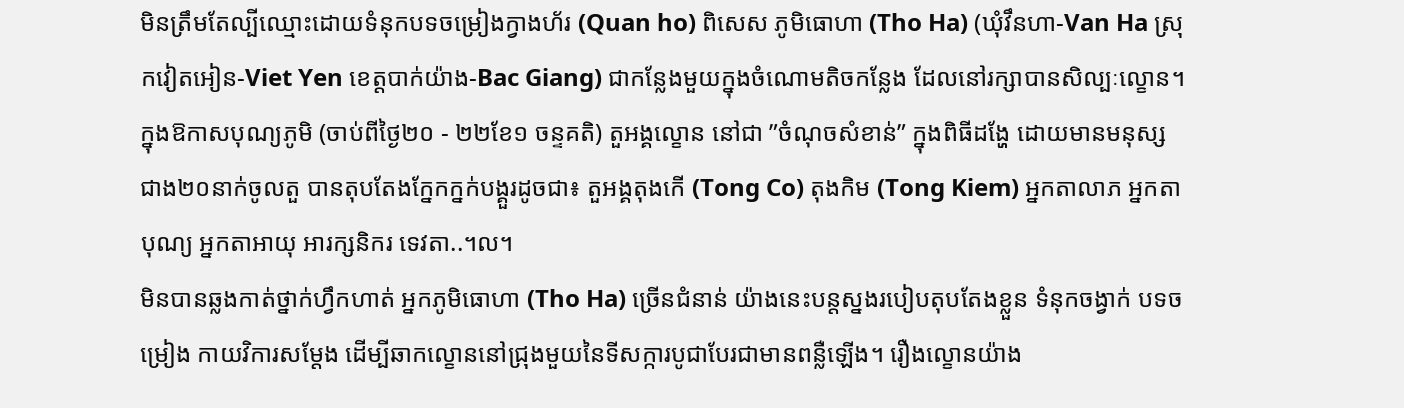មិនត្រឹមតែល្បីឈ្មោះដោយទំនុកបទចម្រៀងក្វាងហ័រ (Quan ho) ពិសេស ភូមិធោហា (Tho Ha) (ឃុំវឹនហា-Van Ha ស្រុកវៀតអៀន-Viet Yen ខេត្តបាក់យ៉ាង-Bac Giang) ជាកន្លែងមួយក្នុងចំណោមតិចកន្លែង ដែលនៅរក្សាបានសិល្បៈល្ខោន។ ក្នុងឱកាសបុណ្យភូមិ (ចាប់ពីថ្ងៃ២០ - ២២ខែ១ ចន្ទគតិ) តួអង្គល្ខោន នៅជា ”ចំណុចសំខាន់” ក្នុងពិធីដង្ហែ ដោយមានមនុស្សជាង២០នាក់ចូលតួ បានតុបតែងក្នែកក្នក់បង្គួរដូចជា៖ តួអង្គតុងកើ (Tong Co) តុងកិម (Tong Kiem) អ្នកតាលាភ អ្នកតាបុណ្យ អ្នកតាអាយុ អារក្សនិករ ទេវតា..។ល។
មិនបានឆ្លងកាត់ថ្នាក់ហ្វឹកហាត់ អ្នកភូមិធោហា (Tho Ha) ច្រើនជំនាន់ យ៉ាងនេះបន្តស្នងរបៀបតុបតែងខ្លួន ទំនុកចង្វាក់ បទចម្រៀង កាយវិការសម្តែង ដើម្បីឆាកល្ខោននៅជ្រុងមួយនៃទីសក្ការបូជាបែរជាមានពន្លឺឡើង។ រឿងល្ខោនយ៉ាង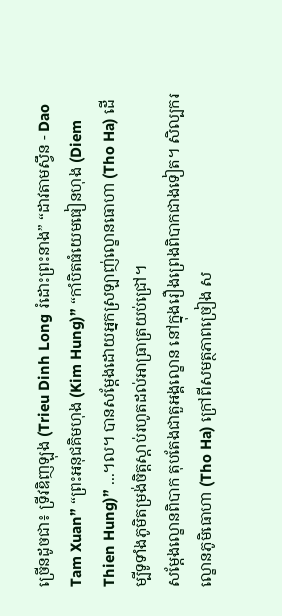ច្រើនដូចជា៖ ទ្រីវឌិញឡុង (Trieu Dinh Long រំដោះព្រះនាង” “ដាវតាមស្វឹន - Dao Tam Xuan” “ព្រះអនុជគិមហុង (Kim Hung)” “កាំបិតធំយេមធៀនហុង (Diem Thien Hung)” ...។ល។ បានសម្តែងដោយអ្នកស្រឡាញ់ល្ខោនធោហា (Tho Ha) ដើម្បីទូទាំងភូមិតម្រង់ចិត្តស្តាប់រហូតដល់អាធ្រាត្រយប់ជ្រៅ។
សម្តែងល្ខោនពិបាក តុបតែងជាតួអង្គល្ខោន នៅក្នុងរឿងព្រេងពិបាកជាងទៀត។ សិល្បករល្ខោនភូមិធោហា (Tho Ha) ក្រៅពីសមត្ថភាពច្រៀង ស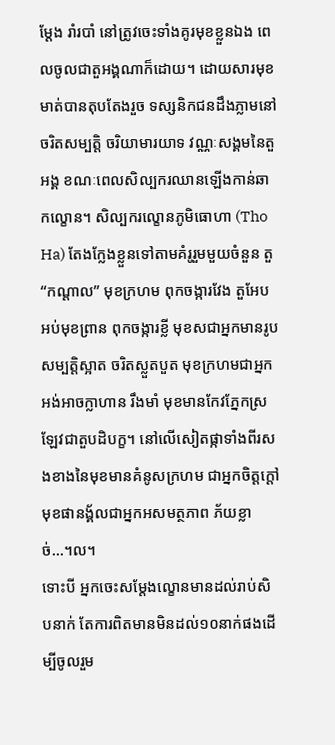ម្តែង រាំរបាំ នៅត្រូវចេះទាំងគូរមុខខ្លួនឯង ពេលចូលជាតួអង្គណាក៏ដោយ។ ដោយសារមុខមាត់បានតុបតែងរួច ទស្សនិកជនដឹងភ្លាមនៅចរិតសម្បត្តិ ចរិយាមារយាទ វណ្ណៈសង្គមនៃតួអង្គ ខណៈពេលសិល្បករឈានឡើងកាន់ឆាកល្ខោន។ សិល្បករល្ខោនភូមិធោហា (Tho Ha) តែងក្លែងខ្លួនទៅតាមគំរូរួមមួយចំនួន តួ “កណ្តាល” មុខក្រហម ពុកចង្ការវែង តួអែបអប់មុខព្រាន ពុកចង្ការខ្លី មុខសជាអ្នកមានរូបសម្បត្តិស្អាត ចរិតស្លួតបួត មុខក្រហមជាអ្នកអង់អាចក្លាហាន រឹងមាំ មុខមានកែវភ្នែកស្រឡែវជាតួបដិបក្ខ។ នៅលើសៀតផ្កាទាំងពីរសងខាងនៃមុខមានគំនូសក្រហម ជាអ្នកចិត្តក្តៅ មុខផានង្គ័លជាអ្នកអសមត្ថភាព ភ័យខ្លាច់...។ល។
ទោះបី អ្នកចេះសម្តែងល្ខោនមានដល់រាប់សិបនាក់ តែការពិតមានមិនដល់១០នាក់ផងដើម្បីចូលរួម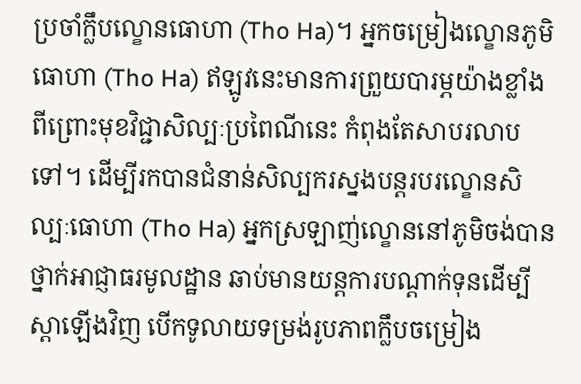ប្រចាំក្លឹបល្ខោនធោហា (Tho Ha)។ អ្នកចម្រៀងល្ខោនភូមិធោហា (Tho Ha) ឥឡូវនេះមានការព្រួយបារម្ភយ៉ាងខ្លាំង ពីព្រោះមុខវិជ្ជាសិល្បៈប្រពៃណីនេះ កំពុងតែសាបរលាបទៅ។ ដើម្បីរកបានជំនាន់សិល្បករស្នងបន្តរបរល្ខោនសិល្បៈធោហា (Tho Ha) អ្នកស្រឡាញ់ល្ខោននៅភូមិចង់បានថ្នាក់អាជ្ញាធរមូលដ្ឋាន ឆាប់មានយន្តការបណ្តាក់ទុនដើម្បីស្តាឡើងវិញ បើកទូលាយទម្រង់រូបភាពក្លឹបចម្រៀង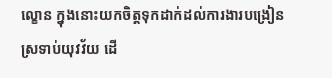ល្ខោន ក្នុងនោះយកចិត្តទុកដាក់ដល់ការងារបង្រៀនស្រទាប់យុវវ័យ ដើ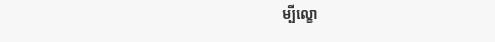ម្បីល្ខោ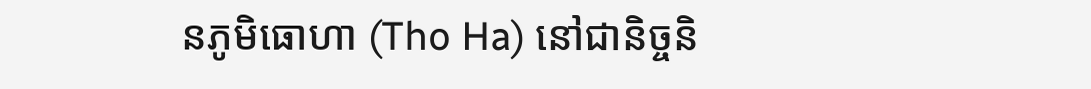នភូមិធោហា (Tho Ha) នៅជានិច្ចនិ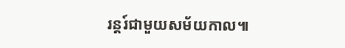រន្តរ៍ជាមួយសម័យកាល៕